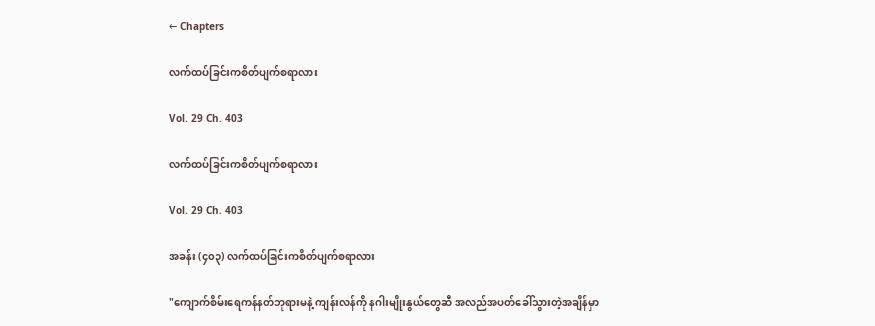← Chapters

လက်ထပ်ခြင်းကစိတ်ပျက်စရာလား

Vol. 29 Ch. 403

လက်ထပ်ခြင်းကစိတ်ပျက်စရာလား

Vol. 29 Ch. 403

အခန်း (၄၀၃) လက်ထပ်ခြင်းကစိတ်ပျက်စရာလား

"ကျောက်စိမ်းရေကန်နတ်ဘုရားမနဲ့ ကျန်းလန်ကို နဂါးမျိုးနွယ်တွေဆီ အလည်အပတ်ခေါ်သွားတဲ့အချိန်မှာ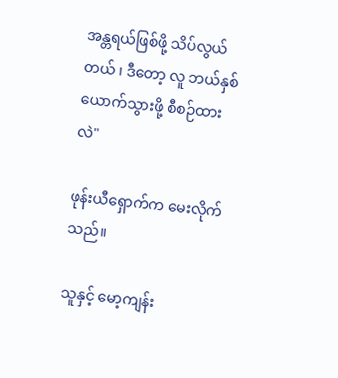အန္တရယ်ဖြစ်ဖို့ သိပ်လွယ်တယ် ၊ ဒီတော့ လူ ဘယ်နှစ်ယောက်သွားဖို့ စီစဉ်ထားလဲ"

ဖုန်းယီရှောက်က မေးလိုက်သည်။

သူနှင့် မော့ကျန်း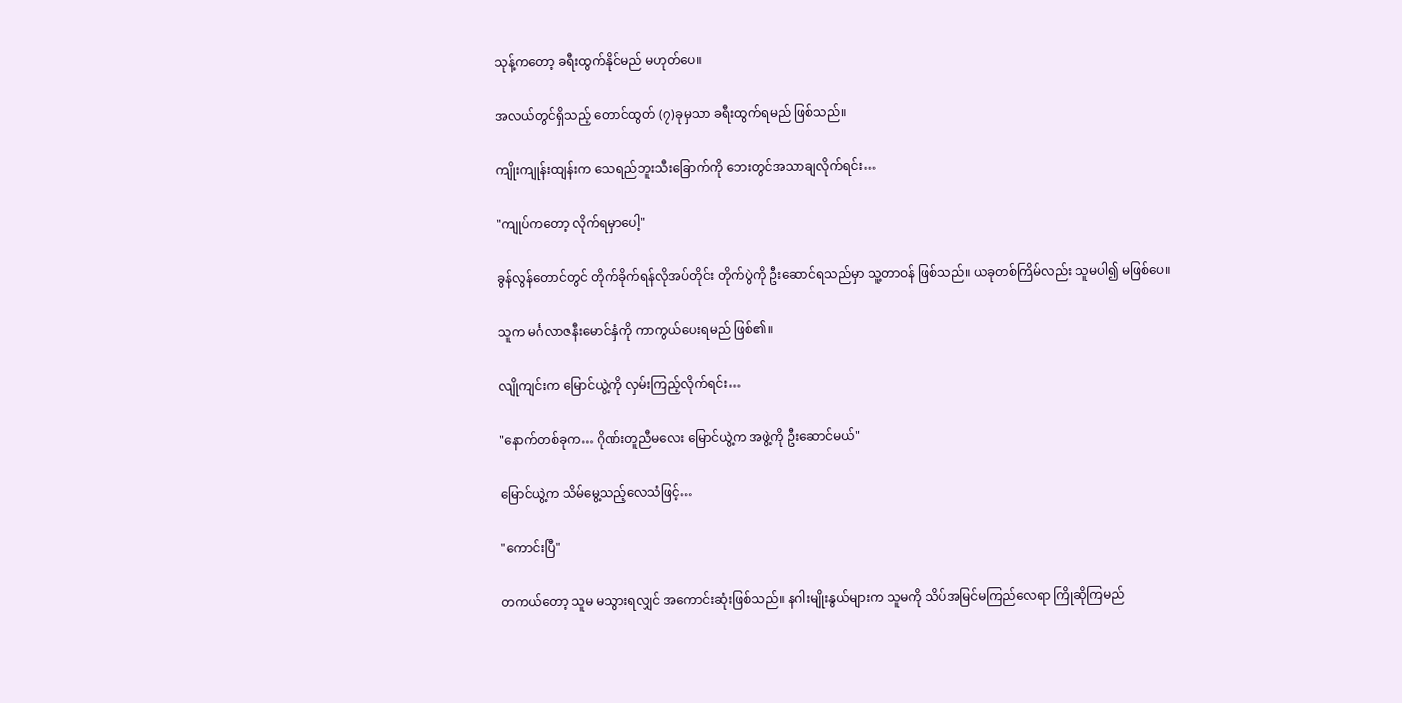သုန့်ကတော့ ခရီးထွက်နိုင်မည် မဟုတ်ပေ။

အလယ်တွင်ရှိသည့် တောင်ထွတ် (၇)ခုမှသာ ခရီးထွက်ရမည် ဖြစ်သည်။

ကျိုးကျုန်းထျန်းက သေရည်ဘူးသီးခြောက်ကို ဘေးတွင်အသာချလိုက်ရင်း…

"ကျုပ်ကတော့ လိုက်ရမှာပေါ့"

ခွန်လွန်တောင်တွင် တိုက်ခိုက်ရန်လိုအပ်တိုင်း တိုက်ပွဲကို ဦးဆောင်ရသည်မှာ သူ့တာဝန် ဖြစ်သည်။ ယခုတစ်ကြိမ်လည်း သူမပါ၍ မဖြစ်ပေ။

သူက မင်္ဂလာဇနီးမောင်နှံကို ကာကွယ်ပေးရမည် ဖြစ်၏။

လျိုကျင်းက မြောင်ယွဲ့ကို လှမ်းကြည့်လိုက်ရင်း…

"နောက်တစ်ခုက… ဂိုဏ်းတူညီမလေး မြောင်ယွဲ့က အဖွဲ့ကို ဦးဆောင်မယ်"

မြောင်ယွဲ့က သိမ်မွေ့သည့်လေသံဖြင့်…

"ကောင်းပြီ"

တကယ်တော့ သူမ မသွားရလျှင် အကောင်းဆုံးဖြစ်သည်။ နဂါးမျိုးနွယ်များက သူမကို သိပ်အမြင်မကြည်လေရာ ကြိုဆိုကြမည်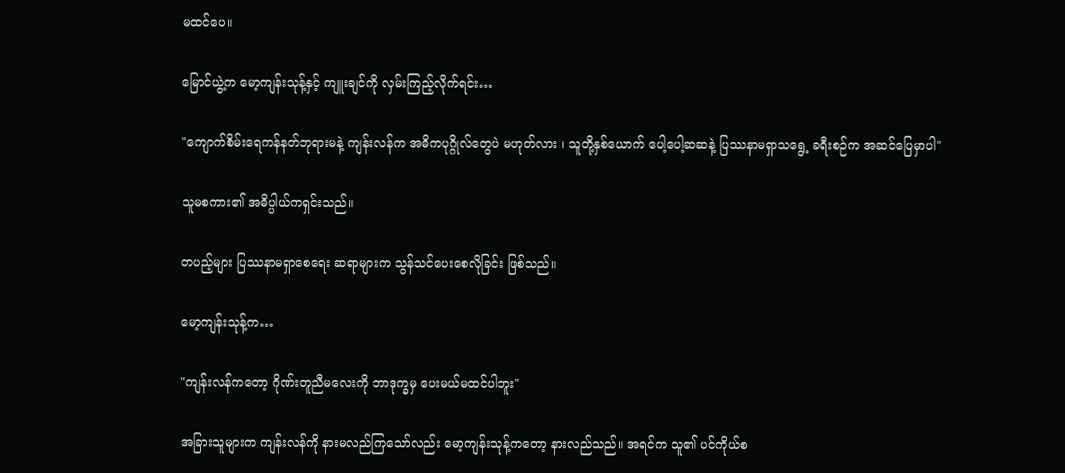မထင်ပေ။

မြောင်ယွဲ့က မော့ကျန်းသုန့်နှင့် ကျူးချင်ကို လှမ်းကြည့်လိုက်ရင်း…

"ကျောက်စိမ်းရေကန်နတ်ဘုရားမနဲ့ ကျန်းလန်က အဓိကပုဂ္ဂိုလ်တွေပဲ မဟုတ်လား ၊ သူတို့နှစ်ယောက် ပေါ့ပေါ့ဆဆနဲ့ ပြဿနာမရှာသရွေ့ ခရီးစဉ်က အဆင်ပြေမှာပါ"

သူမစကား၏ အဓိပ္ပါယ်ကရှင်းသည်။

တပည့်များ ပြဿနာမရှာစေရေး ဆရာများက သွန်သင်ပေးစေလိုခြင်း ဖြစ်သည်။

မော့ကျန်းသုန့်က…

"ကျန်းလန်ကတော့ ဂိုဏ်းတူညီမလေးကို ဘာဒုက္ခမှ ပေးမယ်မထင်ပါဘူး"

အခြားသူများက ကျန်းလန်ကို နားမလည်ကြသော်လည်း မော့ကျန်းသုန့်ကတော့ နားလည်သည်။ အရင်က သူ၏ ပင်ကိုယ်စ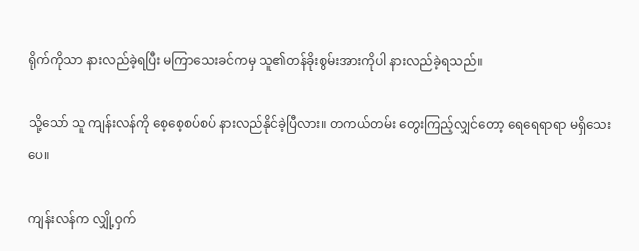ရိုက်ကိုသာ နားလည်ခဲ့ရပြီး မကြာသေးခင်ကမှ သူ၏တန်ခိုးစွမ်းအားကိုပါ နားလည်ခဲ့ရသည်။

သို့သော် သူ ကျန်းလန်ကို စေ့စေ့စပ်စပ် နားလည်နိုင်ခဲ့ပြီလား။ တကယ်တမ်း တွေးကြည့်လျှင်တော့ ရေရေရာရာ မရှိသေးပေ။

ကျန်းလန်က လျှို့ဝှက်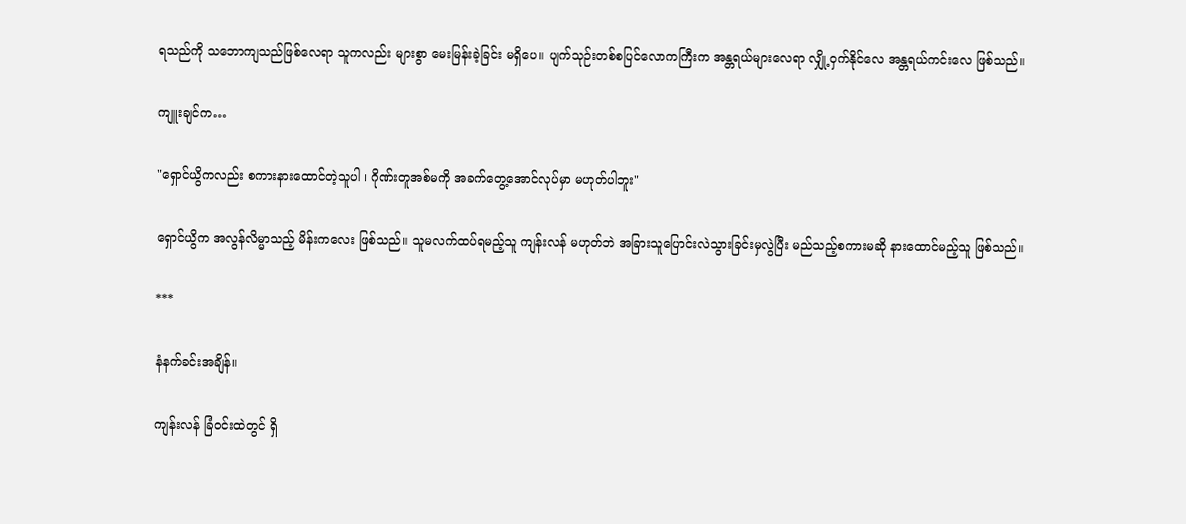ရသည်ကို သဘောကျသည်ဖြစ်လေရာ သူကလည်း များစွာ မေးမြန်းခဲ့ခြင်း မရှိပေ။ ပျက်သုဉ်းတစ်စပြင်လောကကြီးက အန္တရယ်များလေရာ လျှို့ဝှက်နိုင်လေ အန္တရယ်ကင်းလေ ဖြစ်သည်။

ကျူးချင်က…

"ရှောင်ယွိကလည်း စကားနားထောင်တဲ့သူပါ ၊ ဂိုဏ်းတူအစ်မကို အခက်တွေ့အောင်လုပ်မှာ မဟုတ်ပါဘူး"

ရှောင်ယွိက အလွန်လိမ္မာသည့် မိန်းကလေး ဖြစ်သည်။ သူမလက်ထပ်ရမည့်သူ ကျန်းလန် မဟုတ်ဘဲ အခြားသူပြောင်းလဲသွားခြင်းမှလွဲပြီး မည်သည့်စကားမဆို နားထောင်မည့်သူ ဖြစ်သည်။

***

နံနက်ခင်းအချိန်။

ကျန်းလန် ခြံဝင်းထဲတွင် ရှိ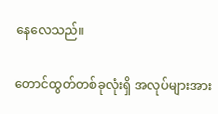နေလေသည်။

တောင်ထွတ်တစ်ခုလုံးရှိ အလုပ်များအား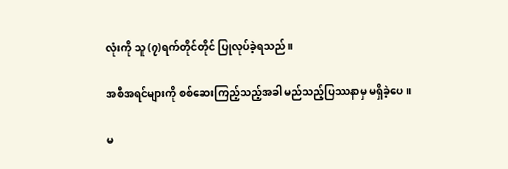လုံးကို သူ (၇)ရက်တိုင်တိုင် ပြုလုပ်ခဲ့ရသည်။

အစီအရင်များကို စစ်ဆေးကြည့်သည့်အခါ မည်သည့်ပြဿနာမှ မရှိခဲ့ပေ။

မ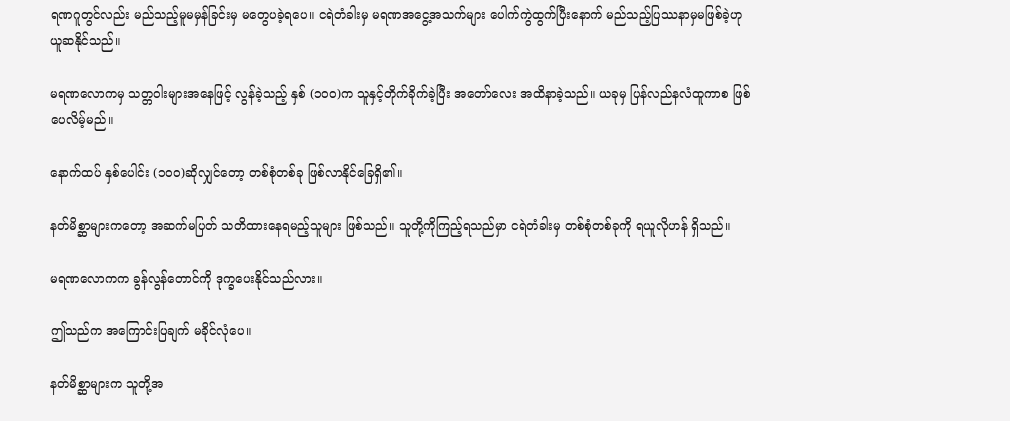ရဏဂူတွင်လည်း မည်သည့်မူမမှန်ခြင်းမှ မတွေပခဲ့ရပေ။ ငရဲတံခါးမှ မရဏအငွေ့အသက်များ ပေါက်ကွဲထွက်ပြီးနောက် မည်သည့်ပြဿနာမှမဖြစ်ခဲ့ဟု ယူဆနိုင်သည်။

မရဏလောကမှ သတ္တဝါးများအနေဖြင့် လွန်ခဲ့သည့် နှစ် (၁၀၀)က သူနှင့်တိုက်ခိုက်ခဲ့ပြီး အတော်လေး အထိနာခဲ့သည်။ ယခုမှ ပြန်လည်နလံထူကာစ ဖြစ်ပေလိမ့်မည်။

နောက်ထပ် နှစ်ပေါင်း (၁၀၀)ဆိုလျှင်တော့ တစ်စုံတစ်ခု ဖြစ်လာနိုင်ခြေရှိ၏။

နတ်မိစ္ဆာများကတော့ အဆက်မပြတ် သတိထားနေရမည့်သူများ ဖြစ်သည်။ သူတို့ကိုကြည့်ရသည်မှာ ငရဲတံခါးမှ တစ်စုံတစ်ခုကို ရယူလိုဟန် ရှိသည်။

မရဏလောကက ခွန်လွန်တောင်ကို ဒုက္ခပေးနိုင်သည်လား။

ဤသည်က အကြောင်းပြချက် မခိုင်လုံပေ။

နတ်မိစ္ဆာများက သူတို့အ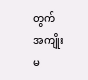တွက် အကျိုးမ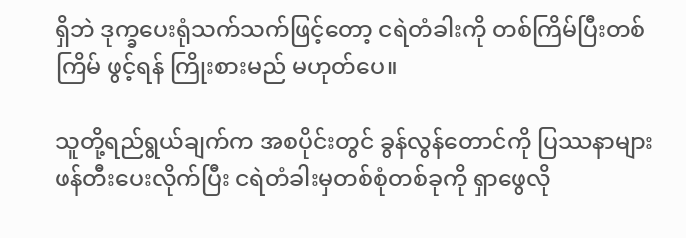ရှိဘဲ ဒုက္ခပေးရုံသက်သက်ဖြင့်တော့ ငရဲတံခါးကို တစ်ကြိမ်ပြီးတစ်ကြိမ် ဖွင့်ရန် ကြိုးစားမည် မဟုတ်ပေ။

သူတို့ရည်ရွယ်ချက်က အစပိုင်းတွင် ခွန်လွန်တောင်ကို ပြဿနာများ ဖန်တီးပေးလိုက်ပြီး ငရဲတံခါးမှတစ်စုံတစ်ခုကို ရှာဖွေလို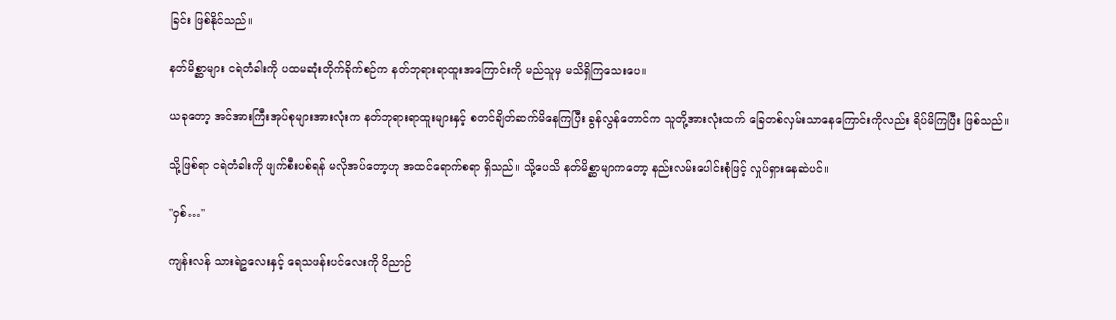ခြင်း ဖြစ်နိုင်သည်။

နတ်မိစ္ဆာများ ငရဲတံခါးကို ပထမဆုံးတိုက်ခိုက်စဉ်က နတ်ဘုရားရာထူးအကြောင်းကို မည်သူမှ မသိရှိကြသေးပေ။

ယခုတော့ အင်အားကြီးအုပ်စုများအားလုံးက နတ်ဘုရားရာထူးများနှင့် စတင်ချိတ်ဆက်မိနေကြပြီး ခွန်လွန်တောင်က သူတို့အားလုံးထက် ခြေတစ်လှမ်းသာနေကြောင်းကိုလည်း ရိပ်မိကြပြီး ဖြစ်သည်။

သို့ဖြစ်ရာ ငရဲတံခါးကို ဖျက်စီးပစ်ရန် မလိုအပ်တော့ဟု အထင်ရောက်စရာ ရှိသည်။ သို့ပေသိ နတ်မိစ္ဆာမျာကတော့ နည်းလမ်းပေါင်းစုံဖြင့် လှုပ်ရှားနေဆဲပင်။

"ဝှစ်…"

ကျန်းလန် သားရဲဥလေးနှင့် ရေသဖန်းပင်လေးကို ဝိညာဉ်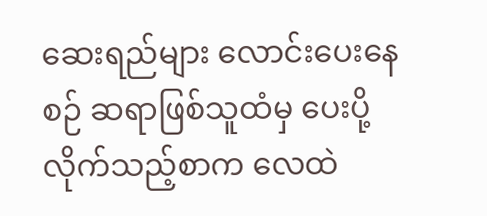ဆေးရည်များ လောင်းပေးနေစဉ် ဆရာဖြစ်သူထံမှ ပေးပို့လိုက်သည့်စာက လေထဲ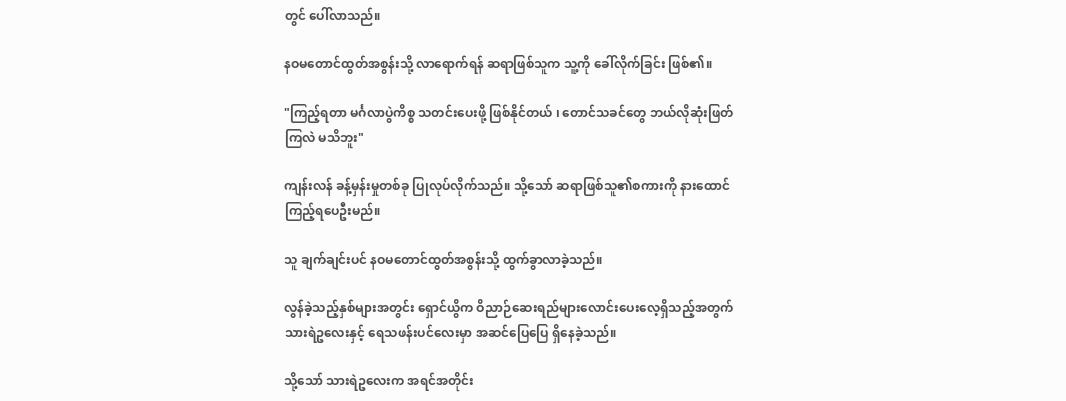တွင် ပေါ်လာသည်။

နဝမတောင်ထွတ်အစွန်းသို့ လာရောက်ရန် ဆရာဖြစ်သူက သူ့ကို ခေါ်လိုက်ခြင်း ဖြစ်၏။

"ကြည့်ရတာ မင်္ဂလာပွဲကိစ္စ သတင်းပေးဖို့ ဖြစ်နိုင်တယ် ၊ တောင်သခင်တွေ ဘယ်လိုဆုံးဖြတ်ကြလဲ မသိဘူး"

ကျန်းလန် ခန့်မှန်းမှုတစ်ခု ပြုလုပ်လိုက်သည်။ သို့သော် ဆရာဖြစ်သူ၏စကားကို နားထောင်ကြည့်ရပေဦးမည်။

သူ ချက်ချင်းပင် နဝမတောင်ထွတ်အစွန်းသို့ ထွက်ခွာလာခဲ့သည်။

လွန်ခဲ့သည့်နှစ်များအတွင်း ရှောင်ယွိက ဝိညာဉ်ဆေးရည်များလောင်းပေးလေ့ရှိသည့်အတွက် သားရဲဥလေးနှင့် ရေသဖန်းပင်လေးမှာ အဆင်ပြေပြေ ရှိနေခဲ့သည်။

သို့သော် သားရဲဥလေးက အရင်အတိုင်း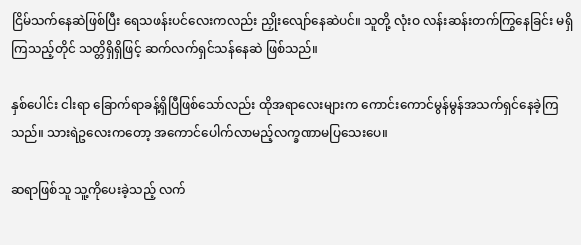ငြိမ်သက်နေဆဲဖြစ်ပြီး ရေသဖန်းပင်လေးကလည်း ညှိုးလျော်နေဆဲပင်။ သူတို့ လုံးဝ လန်းဆန်းတက်ကြွနေခြင်း မရှိကြသည့်တိုင် သတ္တိရှိရှိဖြင့် ဆက်လက်ရှင်သန်နေဆဲ ဖြစ်သည်။

နှစ်ပေါင်း ငါးရာ ခြောက်ရာခန့်ရှိပြီဖြစ်သော်လည်း ထိုအရာလေးများက ကောင်းကောင်မွန်မွန်အသက်ရှင်နေခဲ့ကြသည်။ သားရဲဥလေးကတော့ အကောင်ပေါက်လာမည့်လက္ခဏာမပြသေးပေ။

ဆရာဖြစ်သူ သူ့ကိုပေးခဲ့သည့် လက်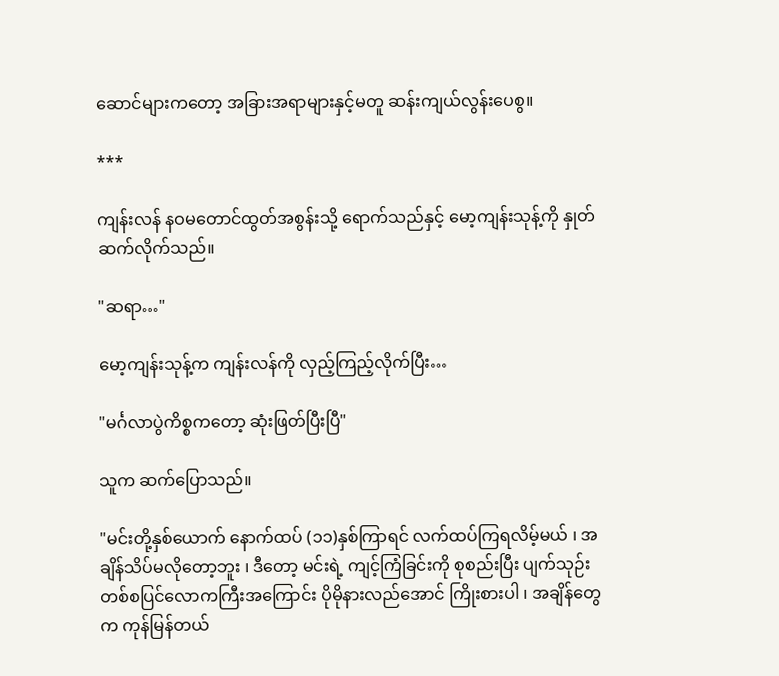ဆောင်များကတော့ အခြားအရာများနှင့်မတူ ဆန်းကျယ်လွန်းပေစွ။

***

ကျန်းလန် နဝမတောင်ထွတ်အစွန်းသို့ ရောက်သည်နှင့် မော့ကျန်းသုန့်ကို နှုတ်ဆက်လိုက်သည်။

"ဆရာ…"

မော့ကျန်းသုန့်က ကျန်းလန်ကို လှည့်ကြည့်လိုက်ပြီး…

"မင်္ဂလာပွဲကိစ္စကတော့ ဆုံးဖြတ်ပြီးပြီ"

သူက ဆက်ပြောသည်။

"မင်းတို့နှစ်ယောက် နောက်ထပ် (၁၁)နှစ်ကြာရင် လက်ထပ်ကြရလိမ့်မယ် ၊ အချိန်သိပ်မလိုတော့ဘူး ၊ ဒီတော့ မင်းရဲ့ ကျင့်ကြံခြင်းကို စုစည်းပြီး ပျက်သုဉ်းတစ်စပြင်လောကကြီးအကြောင်း ပိုမိုနားလည်အောင် ကြိုးစားပါ ၊ အချိန်တွေက ကုန်မြန်တယ်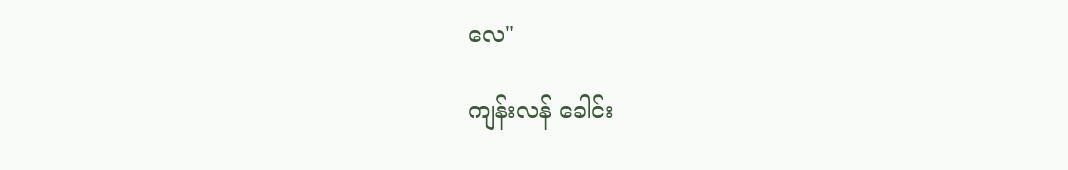လေ"

ကျန်းလန် ခေါင်း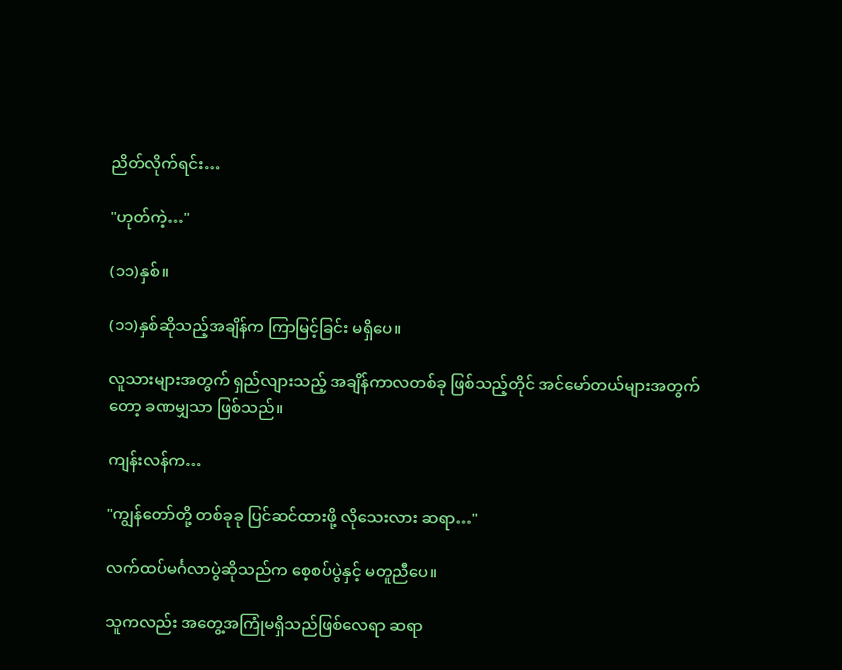ညိတ်လိုက်ရင်း…

"ဟုတ်ကဲ့…"

(၁၁)နှစ်။

(၁၁)နှစ်ဆိုသည့်အချိန်က ကြာမြင့်ခြင်း မရှိပေ။

လူသားများအတွက် ရှည်လျားသည့် အချိန်ကာလတစ်ခု ဖြစ်သည့်တိုင် အင်မော်တယ်များအတွက်တော့ ခဏမျှသာ ဖြစ်သည်။

ကျန်းလန်က…

"ကျွန်တော်တို့ တစ်ခုခု ပြင်ဆင်ထားဖို့ လိုသေးလား ဆရာ…"

လက်ထပ်မင်္ဂလာပွဲဆိုသည်က စေ့စပ်ပွဲနှင့် မတူညီပေ။

သူကလည်း အတွေ့အကြုံမရှိသည်ဖြစ်လေရာ ဆရာ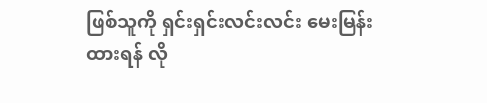ဖြစ်သူကို ရှင်းရှင်းလင်းလင်း မေးမြန်းထားရန် လို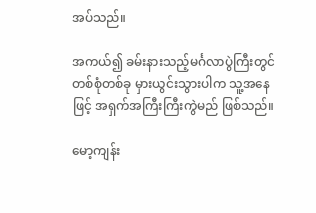အပ်သည်။

အကယ်၍ ခမ်းနားသည့်မင်္ဂလာပွဲကြီးတွင်တစ်စုံတစ်ခု မှားယွင်းသွားပါက သူ့အနေဖြင့် အရှက်အကြီးကြီးကွဲမည် ဖြစ်သည်။

မော့ကျန်း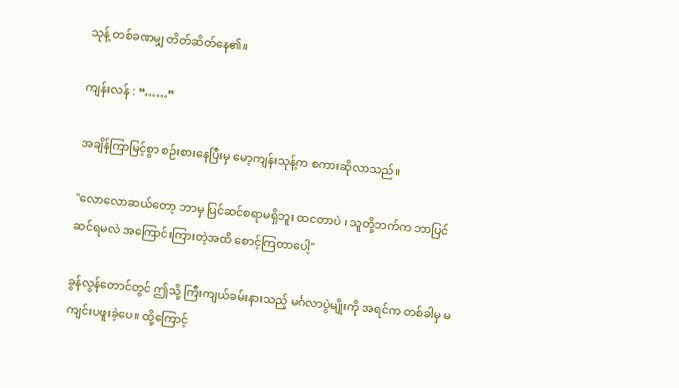သုန့် တစ်ခဏမျှ တိတ်ဆိတ်နေ၏။

ကျန်းလန် : “……”

အချိန်ကြာမြင့်စွာ စဉ်းစားနေပြီးမှ မော့ကျန်းသုန့်က စကားဆိုလာသည်။

"လောလောဆယ်တော့ ဘာမှ ပြင်ဆင်စရာမရှိဘူး ထငတာပဲ ၊ သူတို့ဘက်က ဘာပြင်ဆင်ရမလဲ အကြောင်းကြားတဲ့အထိ စောင့်ကြတာပေါ့"

ခွန်လွန်တောင်တွင် ဤသို့ ကြီးကျယ်ခမ်းနားသည့် မင်္ဂလာပွဲမျိုးကို အရင်က တစ်ခါမှ မကျင်းပဖူးခဲ့ပေ။ ထို့ကြောင့်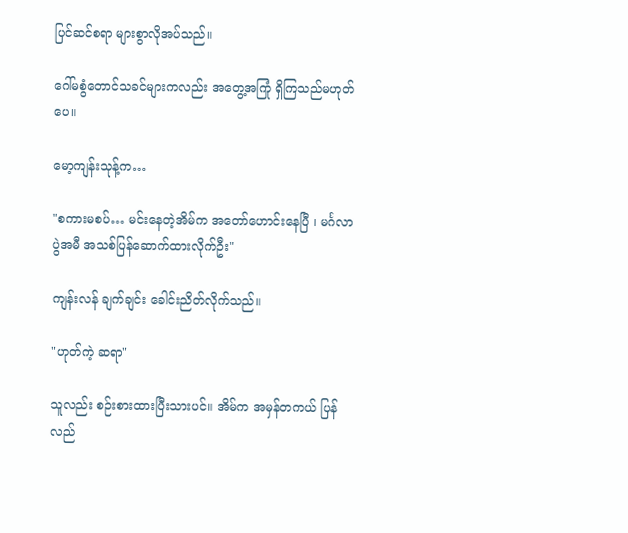ပြင်ဆင်စရာ များစွာလိုအပ်သည်။

ဂေါ်မစွံတောင်သခင်များကလည်း အတွေ့အကြုံ ရှိကြသည်မဟုတ်ပေ။

မော့ကျန်းသုန့်က…

"စကားမစပ်… မင်းနေတဲ့အိမ်က အတော်ဟောင်းနေပြီ ၊ မင်္ဂလာပွဲအမီ အသစ်ပြန်ဆောက်ထားလိုက်ဦး"

ကျန်းလန် ချက်ချင်း ခေါင်းညိတ်လိုက်သည်။

"ဟုတ်ကဲ့ ဆရာ"

သူလည်း စဉ်းစားထားပြီးသားပင်။ အိမ်က အမှန်တကယ် ပြန်လည်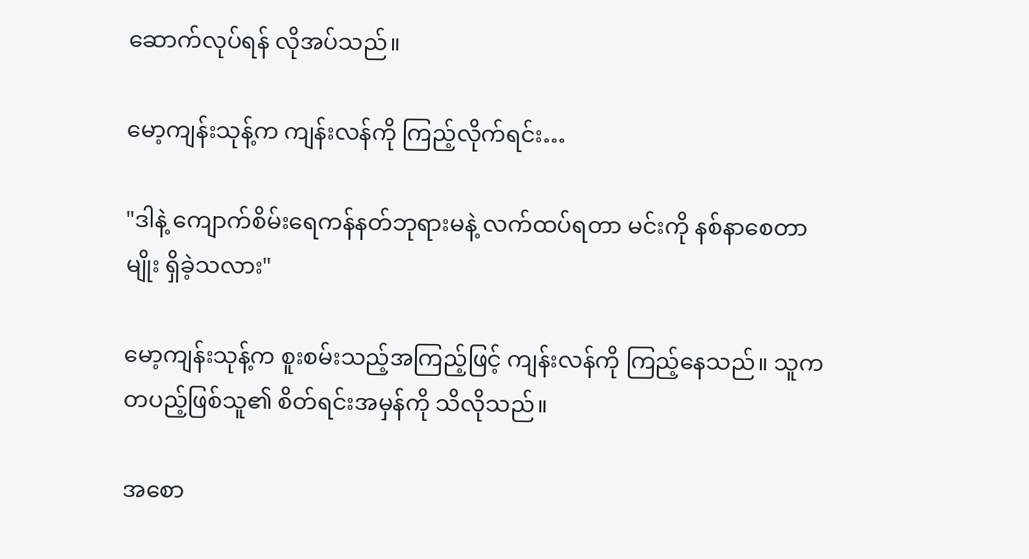ဆောက်လုပ်ရန် လိုအပ်သည်။

မော့ကျန်းသုန့်က ကျန်းလန်ကို ကြည့်လိုက်ရင်း…

"ဒါနဲ့ ကျောက်စိမ်းရေကန်နတ်ဘုရားမနဲ့ လက်ထပ်ရတာ မင်းကို နစ်နာစေတာမျိုး ရှိခဲ့သလား"

မော့ကျန်းသုန့်က စူးစမ်းသည့်အကြည့်ဖြင့် ကျန်းလန်ကို ကြည့်နေသည်။ သူက တပည့်ဖြစ်သူ၏ စိတ်ရင်းအမှန်ကို သိလိုသည်။

အစော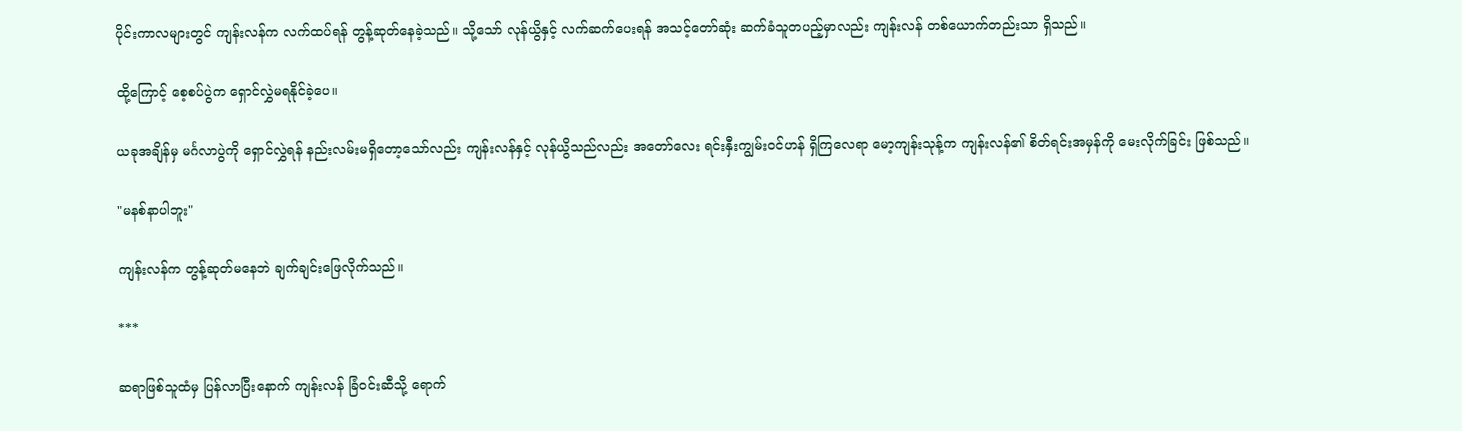ပိုင်းကာလများတွင် ကျန်းလန်က လက်ထပ်ရန် တွန့်ဆုတ်နေခဲ့သည်။ သို့သော် လုန်ယွိနှင့် လက်ဆက်ပေးရန် အသင့်တော်ဆုံး ဆက်ခံသူတပည့်မှာလည်း ကျန်းလန် တစ်ယောက်တည်းသာ ရှိသည်။

ထို့ကြောင့် စေ့စပ်ပွဲက ရှောင်လွှဲမရနိုင်ခဲ့ပေ။

ယခုအချိန်မှ မင်္ဂလာပွဲကို ရှောင်လွှဲရန် နည်းလမ်းမရှိတော့သော်လည်း ကျန်းလန်နှင့် လုန်ယွိသည်လည်း အတော်လေး ရင်းနှီးကျွမ်းဝင်ဟန် ရှိကြလေရာ မော့ကျန်းသုန့်က ကျန်းလန်၏ စိတ်ရင်းအမှန်ကို မေးလိုက်ခြင်း ဖြစ်သည်။

"မနစ်နာပါဘူး"

ကျန်းလန်က တွန့်ဆုတ်မနေဘဲ ချက်ချင်းဖြေလိုက်သည်။

***

ဆရာဖြစ်သူထံမှ ပြန်လာပြီးနောက် ကျန်းလန် ခြံဝင်းဆီသို့ ရောက်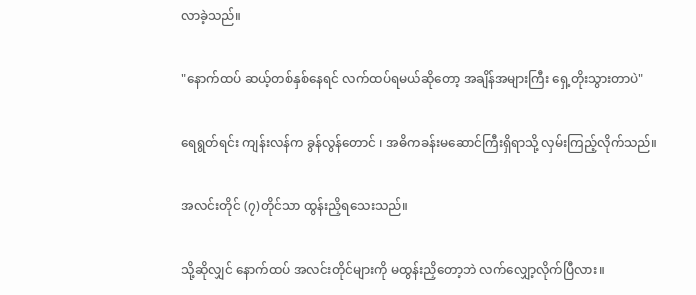လာခဲ့သည်။

"နောက်ထပ် ဆယ့်တစ်နှစ်နေရင် လက်ထပ်ရမယ်ဆိုတော့ အချိန်အများကြီး ရှေ့တိုးသွားတာပဲ"

ရေရွတ်ရင်း ကျန်းလန်က ခွန်လွန်တောင် ၊ အဓိကခန်းမဆောင်ကြီးရှိရာသို့ လှမ်းကြည့်လိုက်သည်။

အလင်းတိုင် (၇)တိုင်သာ ထွန်းညှိရသေးသည်။

သို့ဆိုလျှင် နောက်ထပ် အလင်းတိုင်များကို မထွန်းညှိတော့ဘဲ လက်လျှော့လိုက်ပြီလား။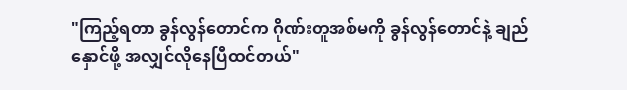"ကြည့်ရတာ ခွန်လွန်တောင်က ဂိုဏ်းတူအစ်မကို ခွန်လွန်တောင်နဲ့ ချည်နှောင်ဖို့ အလျှင်လိုနေပြီထင်တယ်"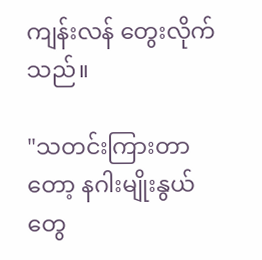ကျန်းလန် တွေးလိုက်သည်။

"သတင်းကြားတာတော့ နဂါးမျိုးနွယ်တွေ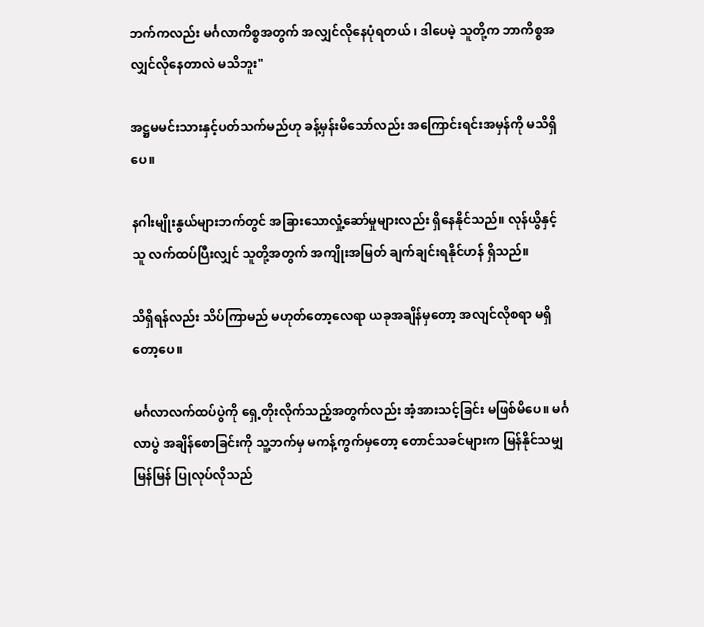ဘက်ကလည်း မင်္ဂလာကိစ္စအတွက် အလျှင်လိုနေပုံရတယ် ၊ ဒါပေမဲ့ သူတို့က ဘာကိစ္စအလျှင်လိုနေတာလဲ မသိဘူး"

အဋ္ဌမမင်းသားနှင့်ပတ်သက်မည်ဟု ခန့်မှန်းမိသော်လည်း အကြောင်းရင်းအမှန်ကို မသိရှိပေ။

နဂါးမျိုးနွယ်များဘက်တွင် အခြားသောလှုံ့ဆော်မှုများလည်း ရှိနေနိုင်သည်။ လုန်ယွိနှင့်သူ လက်ထပ်ပြီးလျှင် သူတို့အတွက် အကျိုးအမြတ် ချက်ချင်းရနိုင်ဟန် ရှိသည်။

သိရှိရန်လည်း သိပ်ကြာမည် မဟုတ်တော့လေရာ ယခုအချိန်မှတော့ အလျင်လိုစရာ မရှိတော့ပေ။

မင်္ဂလာလက်ထပ်ပွဲကို ရှေ့တိုးလိုက်သည့်အတွက်လည်း အံ့အားသင့်ခြင်း မဖြစ်မိပေ။ မင်္ဂလာပွဲ အချိန်စောခြင်းကို သူ့ဘက်မှ မကန့်ကွက်မှတော့ တောင်သခင်များက မြန်နိုင်သမျှမြန်မြန် ပြုလုပ်လိုသည်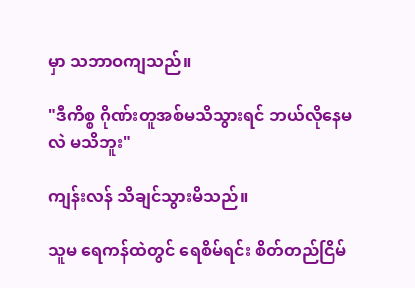မှာ သဘာဝကျသည်။

"ဒီကိစ္စ ဂိုဏ်းတူအစ်မသိသွားရင် ဘယ်လိုနေမလဲ မသိဘူး"

ကျန်းလန် သိချင်သွားမိသည်။

သူမ ရေကန်ထဲတွင် ရေစိမ်ရင်း စိတ်တည်ငြိမ်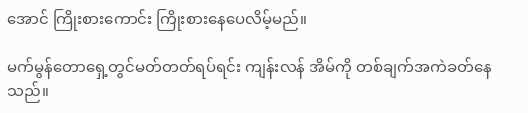အောင် ကြိုးစားကောင်း ကြိုးစားနေပေလိမ့်မည်။

မက်မွန်တောရှေ့တွင်မတ်တတ်ရပ်ရင်း ကျန်းလန် အိမ်ကို တစ်ချက်အကဲခတ်နေသည်။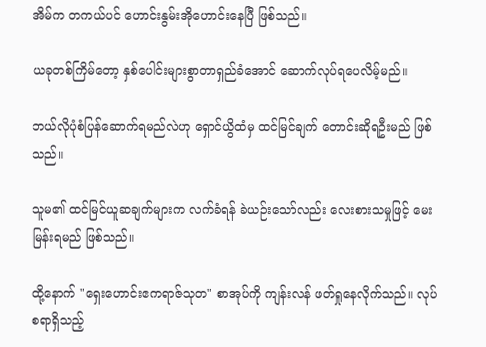အိမ်က တကယ်ပင် ဟောင်းနွမ်းအိုဟောင်းနေပြီ ဖြစ်သည်။

ယခုတစ်ကြိမ်တော့ နှစ်ပေါင်းများစွာတာရှည်ခံအောင် ဆောက်လုပ်ရပေလိမ့်မည်။

ဘယ်လိုပုံစံပြန်ဆောက်ရမည်လဲဟု ရှောင်ယွိထံမှ ထင်မြင်ချက် တောင်းဆိုရဦးမည် ဖြစ်သည်။

သူမ၏ ထင်မြင်ယူဆချက်များက လက်ခံရန် ခဲယဉ်းသော်လည်း လေးစားသမှုဖြင့် မေးမြန်းရမည် ဖြစ်သည်။

ထို့နောက် "ရှေးဟောင်းဧကရာဇ်သုတ" စာအုပ်ကို ကျန်းလန် ဖတ်ရှုနေလိုက်သည်။ လုပ်စရာရှိသည့်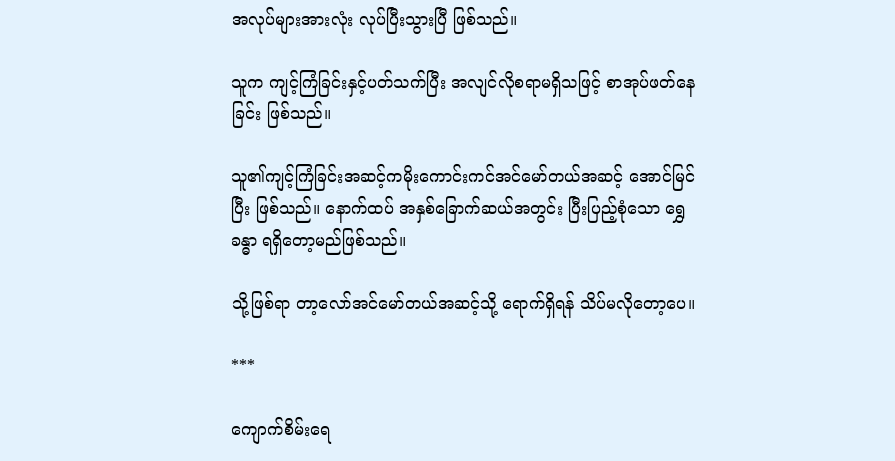အလုပ်များအားလုံး လုပ်ပြီးသွားပြီ ဖြစ်သည်။

သူက ကျင့်ကြံခြင်းနှင့်ပတ်သက်ပြီး အလျင်လိုစရာမရှိသဖြင့် စာအုပ်ဖတ်နေခြင်း ဖြစ်သည်။

သူ၏ကျင့်ကြံခြင်းအဆင့်ကမိုးကောင်းကင်အင်မော်တယ်အဆင့် အောင်မြင်ပြီး ဖြစ်သည်။ နောက်ထပ် အနှစ်ခြောက်ဆယ်အတွင်း ပြီးပြည့်စုံသော ရွှေခန္ဓာ ရရှိတော့မည်ဖြစ်သည်။

သို့ဖြစ်ရာ တာ့လော်အင်မော်တယ်အဆင့်သို့ ရောက်ရှိရန် သိပ်မလိုတော့ပေ။

***

ကျောက်စိမ်းရေ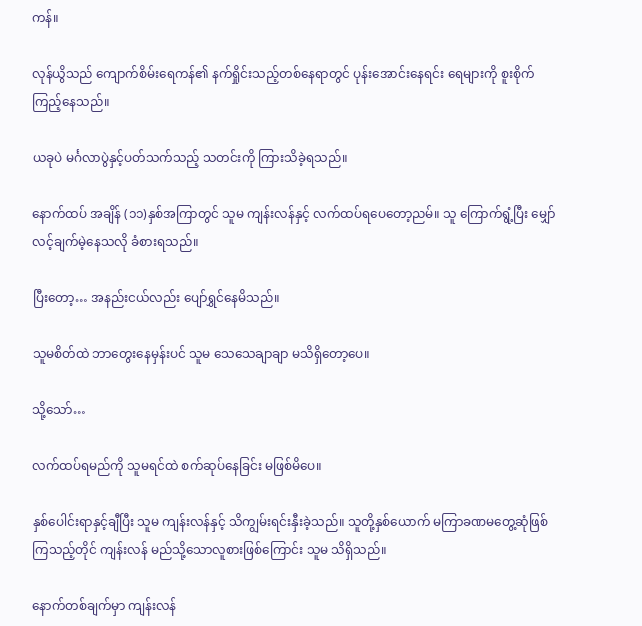ကန်။

လုန်ယွိသည် ကျောက်စိမ်းရေကန်၏ နက်ရှိုင်းသည့်တစ်နေရာတွင် ပုန်းအောင်းနေရင်း ရေများကို စူးစိုက်ကြည့်နေသည်။

ယခုပဲ မင်္ဂလာပွဲနှင့်ပတ်သက်သည့် သတင်းကို ကြားသိခဲ့ရသည်။

နောက်ထပ် အချိန် (၁၁)နှစ်အကြာတွင် သူမ ကျန်းလန်နှင့် လက်ထပ်ရပေတော့ညမ်။ သူ ကြောက်ရွံ့ပြီး မျှော်လင့်ချက်မဲ့နေသလို ခံစားရသည်။

ပြီးတော့… အနည်းငယ်လည်း ပျော်ရွှင်နေမိသည်။

သူမစိတ်ထဲ ဘာတွေးနေမှန်းပင် သူမ သေသေချာချာ မသိရှိတော့ပေ။

သို့သော်…

လက်ထပ်ရမည်ကို သူမရင်ထဲ စက်ဆုပ်နေခြင်း မဖြစ်မိပေ။

နှစ်ပေါင်းရာနှင့်ချီပြီး သူမ ကျန်းလန်နှင့် သိကျွမ်းရင်းနှီးခဲ့သည်။ သူတို့နှစ်ယောက် မကြာခဏမတွေ့ဆုံဖြစ်ကြသည့်တိုင် ကျန်းလန် မည်သို့သောလူစားဖြစ်ကြောင်း သူမ သိရှိသည်။

နောက်တစ်ချက်မှာ ကျန်းလန်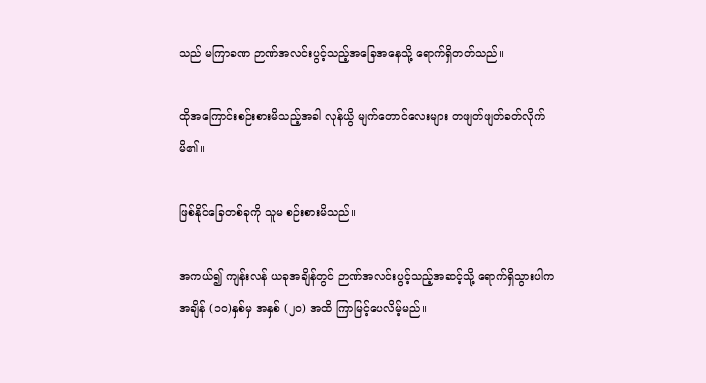သည် မကြာခဏ ဉာဏ်အလင်းပွင့်သည့်အခြေအနေသို့ ရောက်ရှိတတ်သည်။

ထိုအကြောင်းစဉ်းစားမိသည့်အခါ လုန်ယွိ မျက်တောင်လေးများ တဖျတ်ဖျတ်ခတ်လိုက်မိ၏။

ဖြစ်နိုင်ခြေတစ်ခုကို သူမ စဉ်းစားမိသည်။

အကယ်၍ ကျန်းလန် ယခုအချိန်တွင် ဉာဏ်အလင်းပွင့်သည့်အဆင့်သို့ ရောက်ရှိသွားပါက အချိန် (၁၀)နှစ်မှ အနှစ် (၂၀) အထိ ကြာမြင့်ပေလိမ့်မည်။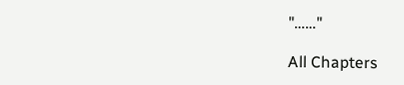"……"

All Chapters